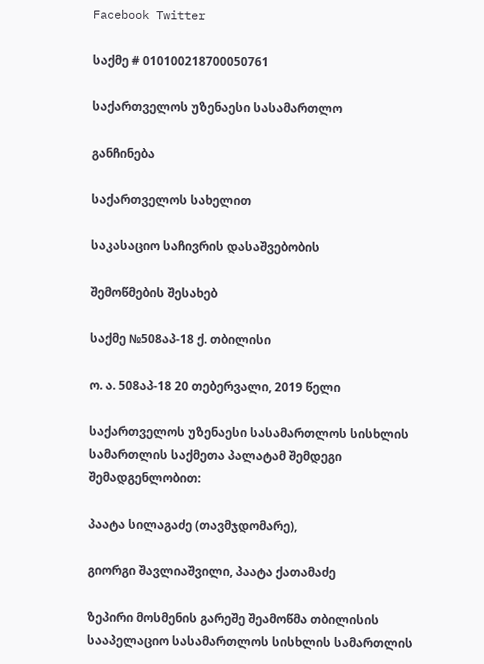Facebook Twitter

საქმე # 010100218700050761

საქართველოს უზენაესი სასამართლო

განჩინება

საქართველოს სახელით

საკასაციო საჩივრის დასაშვებობის

შემოწმების შესახებ

საქმე №508აპ-18 ქ. თბილისი

ო. ა. 508აპ-18 20 თებერვალი, 2019 წელი

საქართველოს უზენაესი სასამართლოს სისხლის სამართლის საქმეთა პალატამ შემდეგი შემადგენლობით:

პაატა სილაგაძე (თავმჯდომარე),

გიორგი შავლიაშვილი, პაატა ქათამაძე

ზეპირი მოსმენის გარეშე შეამოწმა თბილისის სააპელაციო სასამართლოს სისხლის სამართლის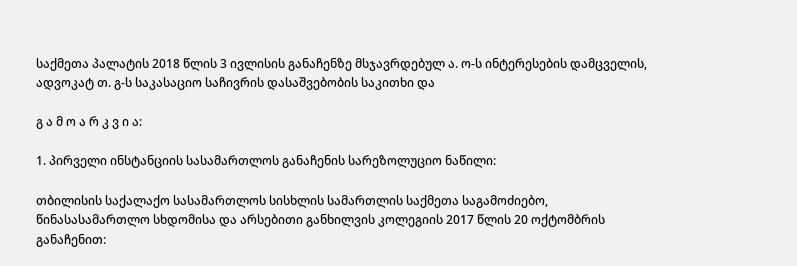საქმეთა პალატის 2018 წლის 3 ივლისის განაჩენზე მსჯავრდებულ ა. ო-ს ინტერესების დამცველის, ადვოკატ თ. გ-ს საკასაციო საჩივრის დასაშვებობის საკითხი და

გ ა მ ო ა რ კ ვ ი ა:

1. პირველი ინსტანციის სასამართლოს განაჩენის სარეზოლუციო ნაწილი:

თბილისის საქალაქო სასამართლოს სისხლის სამართლის საქმეთა საგამოძიებო, წინასასამართლო სხდომისა და არსებითი განხილვის კოლეგიის 2017 წლის 20 ოქტომბრის განაჩენით: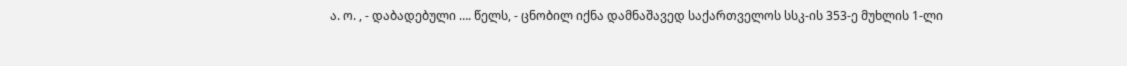ა. ო. , - დაბადებული …. წელს, - ცნობილ იქნა დამნაშავედ საქართველოს სსკ-ის 353-ე მუხლის 1-ლი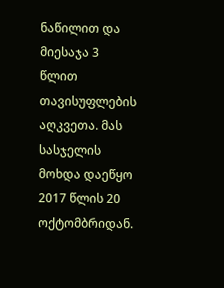ნაწილით და მიესაჯა 3 წლით თავისუფლების აღკვეთა. მას სასჯელის მოხდა დაეწყო 2017 წლის 20 ოქტომბრიდან.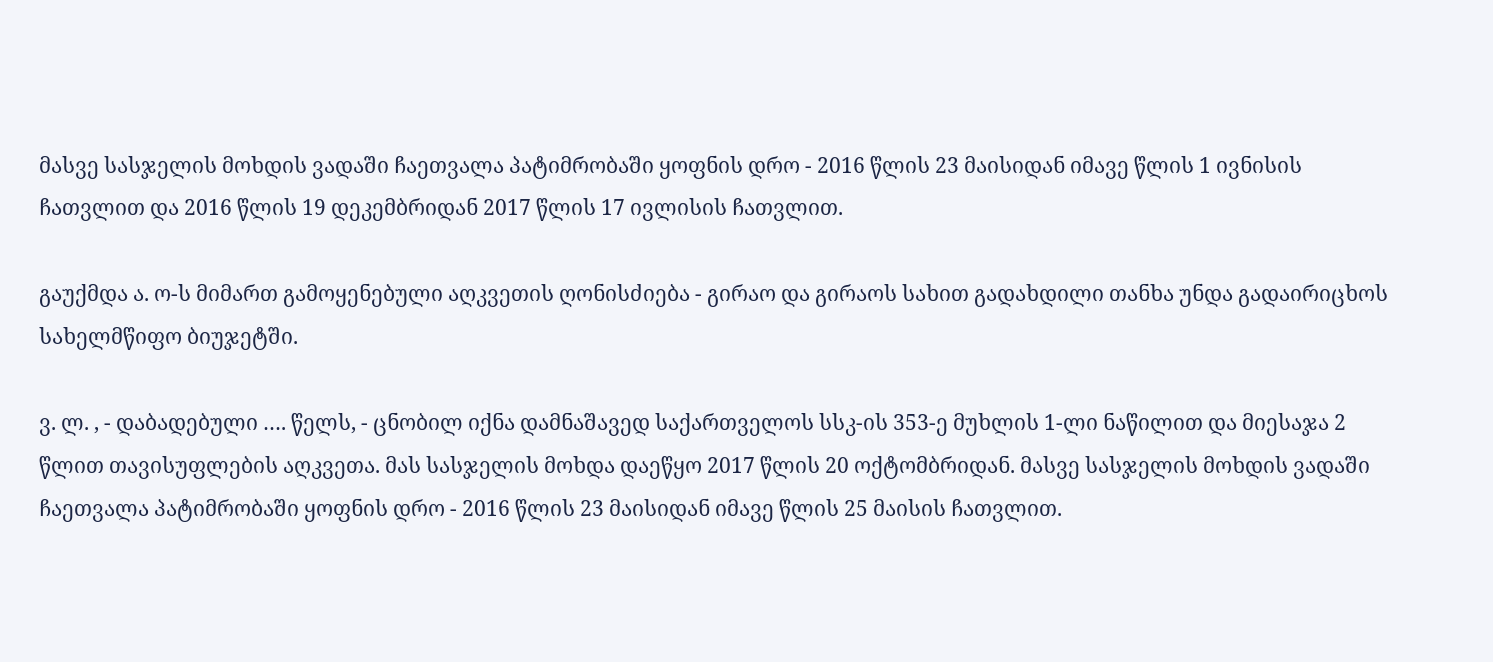მასვე სასჯელის მოხდის ვადაში ჩაეთვალა პატიმრობაში ყოფნის დრო - 2016 წლის 23 მაისიდან იმავე წლის 1 ივნისის ჩათვლით და 2016 წლის 19 დეკემბრიდან 2017 წლის 17 ივლისის ჩათვლით.

გაუქმდა ა. ო-ს მიმართ გამოყენებული აღკვეთის ღონისძიება - გირაო და გირაოს სახით გადახდილი თანხა უნდა გადაირიცხოს სახელმწიფო ბიუჯეტში.

ვ. ლ. , - დაბადებული …. წელს, - ცნობილ იქნა დამნაშავედ საქართველოს სსკ-ის 353-ე მუხლის 1-ლი ნაწილით და მიესაჯა 2 წლით თავისუფლების აღკვეთა. მას სასჯელის მოხდა დაეწყო 2017 წლის 20 ოქტომბრიდან. მასვე სასჯელის მოხდის ვადაში ჩაეთვალა პატიმრობაში ყოფნის დრო - 2016 წლის 23 მაისიდან იმავე წლის 25 მაისის ჩათვლით.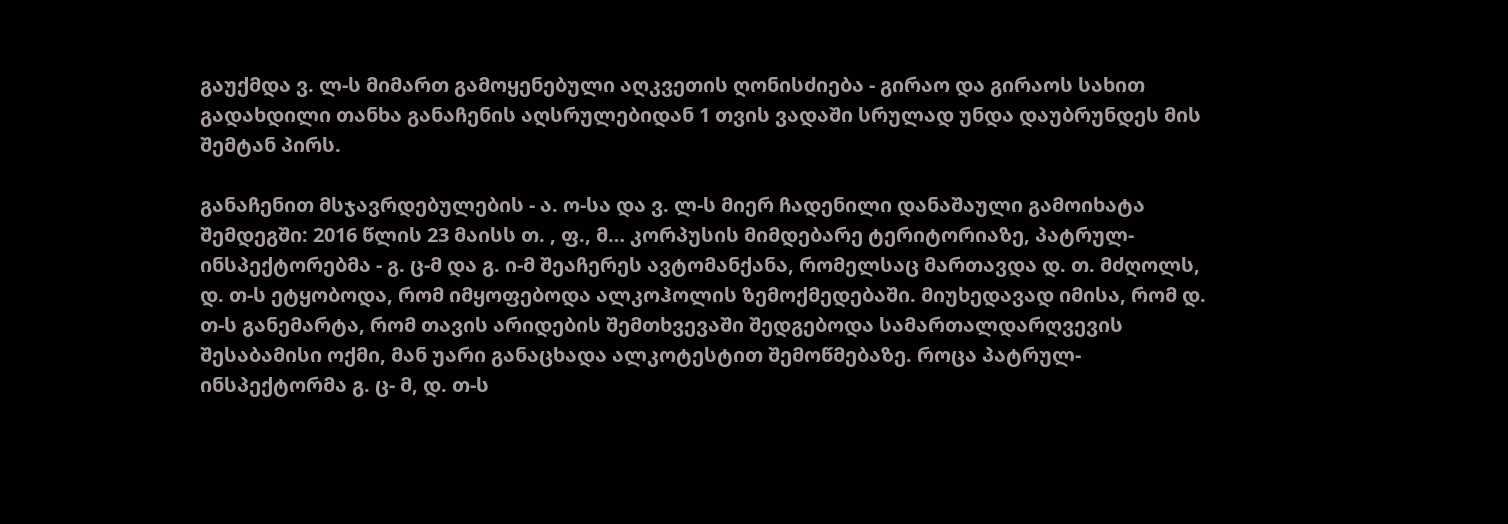გაუქმდა ვ. ლ-ს მიმართ გამოყენებული აღკვეთის ღონისძიება - გირაო და გირაოს სახით გადახდილი თანხა განაჩენის აღსრულებიდან 1 თვის ვადაში სრულად უნდა დაუბრუნდეს მის შემტან პირს.

განაჩენით მსჯავრდებულების - ა. ო-სა და ვ. ლ-ს მიერ ჩადენილი დანაშაული გამოიხატა შემდეგში: 2016 წლის 23 მაისს თ. , ფ., მ… კორპუსის მიმდებარე ტერიტორიაზე, პატრულ-ინსპექტორებმა - გ. ც-მ და გ. ი-მ შეაჩერეს ავტომანქანა, რომელსაც მართავდა დ. თ. მძღოლს, დ. თ-ს ეტყობოდა, რომ იმყოფებოდა ალკოჰოლის ზემოქმედებაში. მიუხედავად იმისა, რომ დ. თ-ს განემარტა, რომ თავის არიდების შემთხვევაში შედგებოდა სამართალდარღვევის შესაბამისი ოქმი, მან უარი განაცხადა ალკოტესტით შემოწმებაზე. როცა პატრულ-ინსპექტორმა გ. ც- მ, დ. თ-ს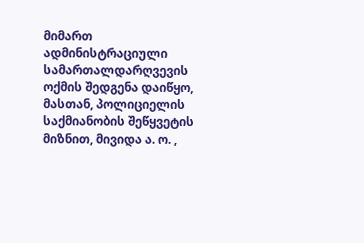მიმართ ადმინისტრაციული სამართალდარღვევის ოქმის შედგენა დაიწყო, მასთან, პოლიციელის საქმიანობის შეწყვეტის მიზნით, მივიდა ა. ო. ,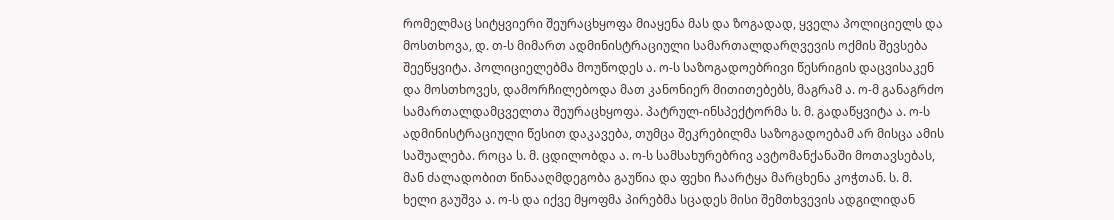რომელმაც სიტყვიერი შეურაცხყოფა მიაყენა მას და ზოგადად, ყველა პოლიციელს და მოსთხოვა, დ. თ-ს მიმართ ადმინისტრაციული სამართალდარღვევის ოქმის შევსება შეეწყვიტა. პოლიციელებმა მოუწოდეს ა. ო-ს საზოგადოებრივი წესრიგის დაცვისაკენ და მოსთხოვეს, დამორჩილებოდა მათ კანონიერ მითითებებს, მაგრამ ა. ო-მ განაგრძო სამართალდამცველთა შეურაცხყოფა. პატრულ-ინსპექტორმა ს. მ. გადაწყვიტა ა. ო-ს ადმინისტრაციული წესით დაკავება, თუმცა შეკრებილმა საზოგადოებამ არ მისცა ამის საშუალება. როცა ს. მ. ცდილობდა ა. ო-ს სამსახურებრივ ავტომანქანაში მოთავსებას, მან ძალადობით წინააღმდეგობა გაუწია და ფეხი ჩაარტყა მარცხენა კოჭთან. ს. მ. ხელი გაუშვა ა. ო-ს და იქვე მყოფმა პირებმა სცადეს მისი შემთხვევის ადგილიდან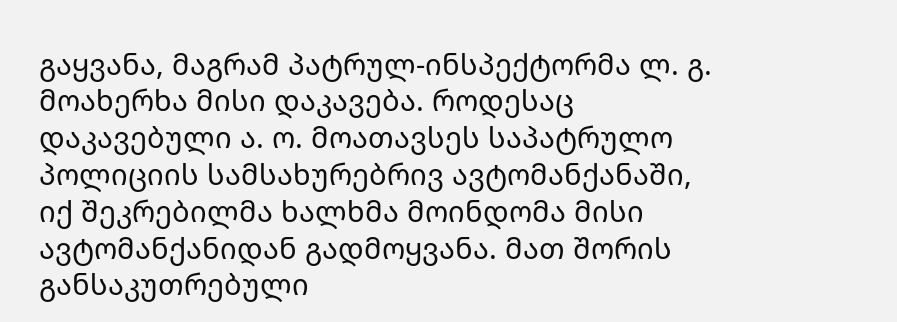გაყვანა, მაგრამ პატრულ-ინსპექტორმა ლ. გ. მოახერხა მისი დაკავება. როდესაც დაკავებული ა. ო. მოათავსეს საპატრულო პოლიციის სამსახურებრივ ავტომანქანაში, იქ შეკრებილმა ხალხმა მოინდომა მისი ავტომანქანიდან გადმოყვანა. მათ შორის განსაკუთრებული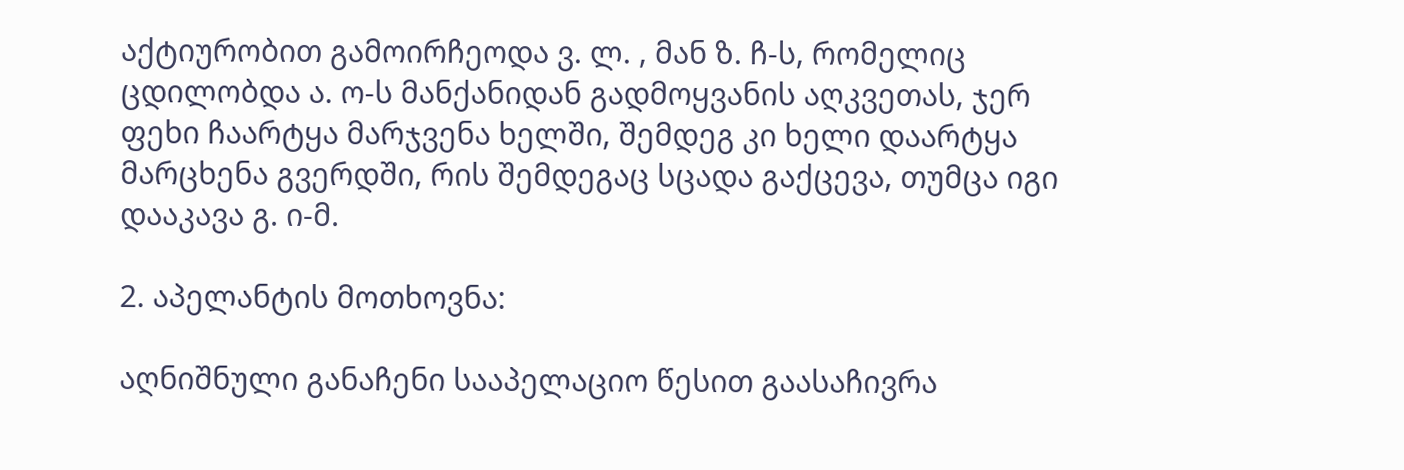აქტიურობით გამოირჩეოდა ვ. ლ. , მან ზ. ჩ-ს, რომელიც ცდილობდა ა. ო-ს მანქანიდან გადმოყვანის აღკვეთას, ჯერ ფეხი ჩაარტყა მარჯვენა ხელში, შემდეგ კი ხელი დაარტყა მარცხენა გვერდში, რის შემდეგაც სცადა გაქცევა, თუმცა იგი დააკავა გ. ი-მ.

2. აპელანტის მოთხოვნა:

აღნიშნული განაჩენი სააპელაციო წესით გაასაჩივრა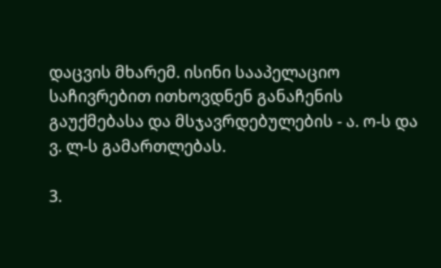დაცვის მხარემ. ისინი სააპელაციო საჩივრებით ითხოვდნენ განაჩენის გაუქმებასა და მსჯავრდებულების - ა. ო-ს და ვ. ლ-ს გამართლებას.

3.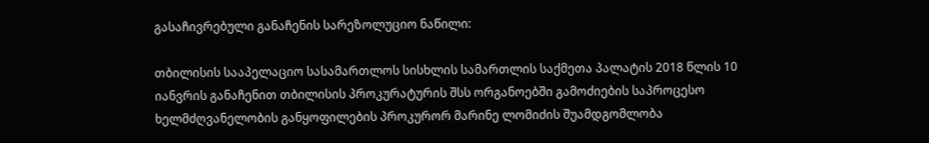გასაჩივრებული განაჩენის სარეზოლუციო ნაწილი:

თბილისის სააპელაციო სასამართლოს სისხლის სამართლის საქმეთა პალატის 2018 წლის 10 იანვრის განაჩენით თბილისის პროკურატურის შსს ორგანოებში გამოძიების საპროცესო ხელმძღვანელობის განყოფილების პროკურორ მარინე ლომიძის შუამდგომლობა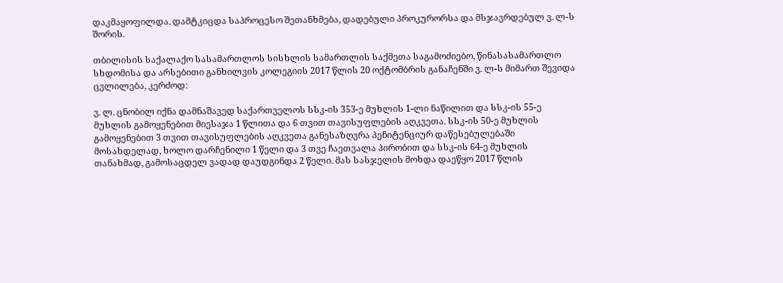დაკმაყოფილდა. დამტკიცდა საპროცესო შეთანხმება, დადებული პროკურორსა და მსჯავრდებულ ვ. ლ-ს შორის.

თბილისის საქალაქო სასამართლოს სისხლის სამართლის საქმეთა საგამოძიებო, წინასასამართლო სხდომისა და არსებითი განხილვის კოლეგიის 2017 წლის 20 ოქტომბრის განაჩენში ვ. ლ-ს მიმართ შევიდა ცვლილება, კერძოდ:

ვ. ლ. ცნობილ იქნა დამნაშავედ საქართველოს სსკ-ის 353-ე მუხლის 1-ლი ნაწილით და სსკ-ის 55-ე მუხლის გამოყენებით მიესაჯა 1 წლითა და 6 თვით თავისუფლების აღკვეთა. სსკ-ის 50-ე მუხლის გამოყენებით 3 თვით თავისუფლების აღკვეთა განესაზღვრა პენიტენციურ დაწესებულებაში მოსახდელად, ხოლო დარჩენილი 1 წელი და 3 თვე ჩაეთვალა პირობით და სსკ-ის 64-ე მუხლის თანახმად, გამოსაცდელ ვადად დაუდგინდა 2 წელი. მას სასჯელის მოხდა დაეწყო 2017 წლის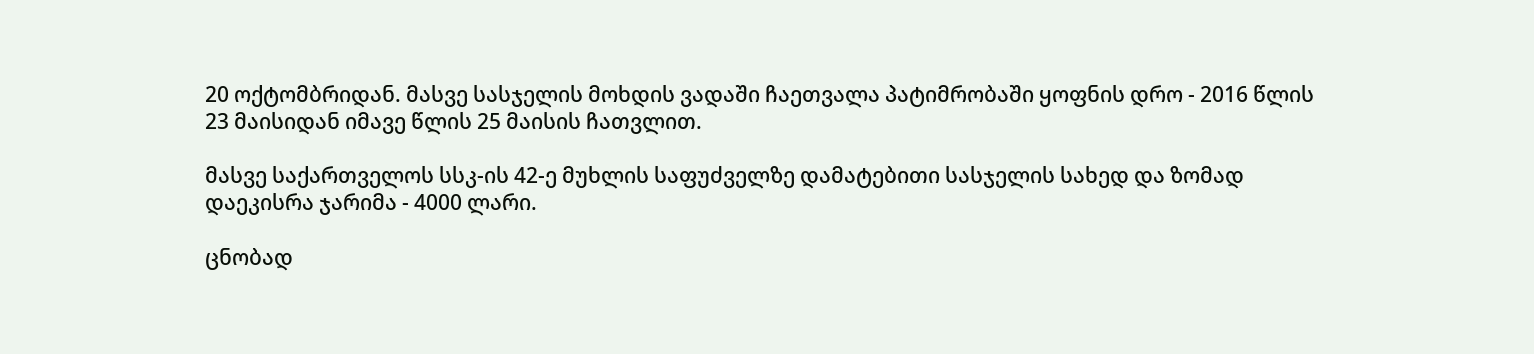20 ოქტომბრიდან. მასვე სასჯელის მოხდის ვადაში ჩაეთვალა პატიმრობაში ყოფნის დრო - 2016 წლის 23 მაისიდან იმავე წლის 25 მაისის ჩათვლით.

მასვე საქართველოს სსკ-ის 42-ე მუხლის საფუძველზე დამატებითი სასჯელის სახედ და ზომად დაეკისრა ჯარიმა - 4000 ლარი.

ცნობად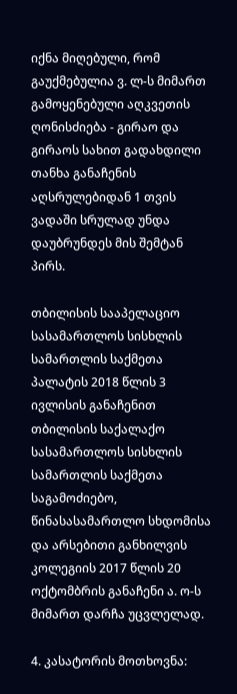იქნა მიღებული, რომ გაუქმებულია ვ. ლ-ს მიმართ გამოყენებული აღკვეთის ღონისძიება - გირაო და გირაოს სახით გადახდილი თანხა განაჩენის აღსრულებიდან 1 თვის ვადაში სრულად უნდა დაუბრუნდეს მის შემტან პირს.

თბილისის სააპელაციო სასამართლოს სისხლის სამართლის საქმეთა პალატის 2018 წლის 3 ივლისის განაჩენით თბილისის საქალაქო სასამართლოს სისხლის სამართლის საქმეთა საგამოძიებო, წინასასამართლო სხდომისა და არსებითი განხილვის კოლეგიის 2017 წლის 20 ოქტომბრის განაჩენი ა. ო-ს მიმართ დარჩა უცვლელად.

4. კასატორის მოთხოვნა: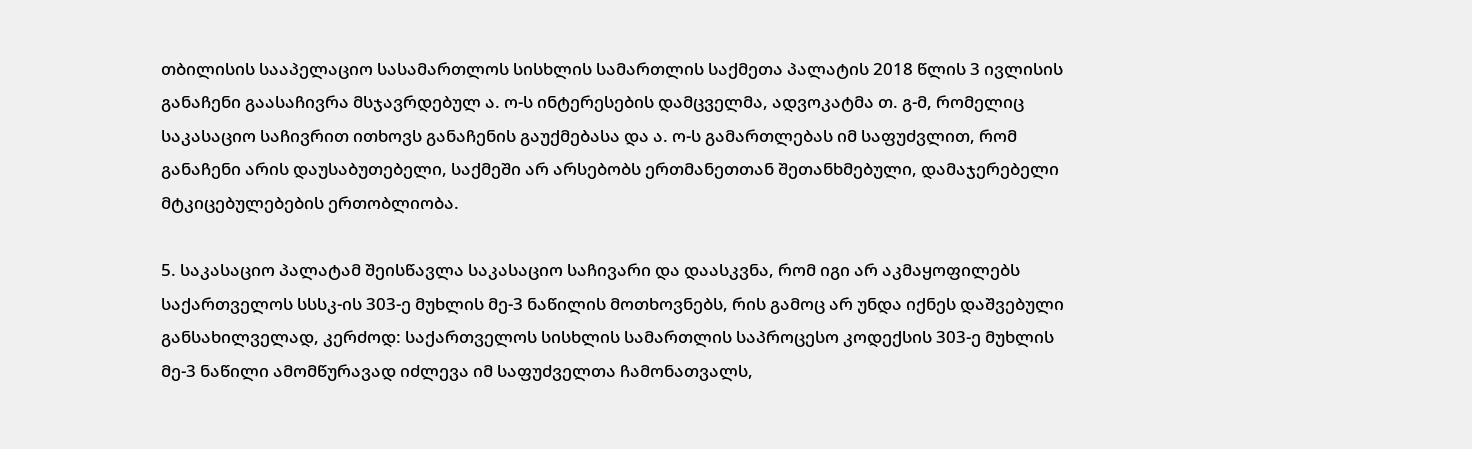თბილისის სააპელაციო სასამართლოს სისხლის სამართლის საქმეთა პალატის 2018 წლის 3 ივლისის განაჩენი გაასაჩივრა მსჯავრდებულ ა. ო-ს ინტერესების დამცველმა, ადვოკატმა თ. გ-მ, რომელიც საკასაციო საჩივრით ითხოვს განაჩენის გაუქმებასა და ა. ო-ს გამართლებას იმ საფუძვლით, რომ განაჩენი არის დაუსაბუთებელი, საქმეში არ არსებობს ერთმანეთთან შეთანხმებული, დამაჯერებელი მტკიცებულებების ერთობლიობა.

5. საკასაციო პალატამ შეისწავლა საკასაციო საჩივარი და დაასკვნა, რომ იგი არ აკმაყოფილებს საქართველოს სსსკ-ის 303-ე მუხლის მე-3 ნაწილის მოთხოვნებს, რის გამოც არ უნდა იქნეს დაშვებული განსახილველად, კერძოდ: საქართველოს სისხლის სამართლის საპროცესო კოდექსის 303-ე მუხლის მე-3 ნაწილი ამომწურავად იძლევა იმ საფუძველთა ჩამონათვალს,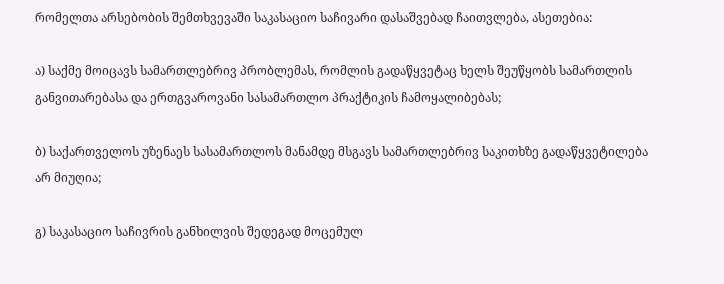რომელთა არსებობის შემთხვევაში საკასაციო საჩივარი დასაშვებად ჩაითვლება, ასეთებია:

ა) საქმე მოიცავს სამართლებრივ პრობლემას, რომლის გადაწყვეტაც ხელს შეუწყობს სამართლის განვითარებასა და ერთგვაროვანი სასამართლო პრაქტიკის ჩამოყალიბებას;

ბ) საქართველოს უზენაეს სასამართლოს მანამდე მსგავს სამართლებრივ საკითხზე გადაწყვეტილება არ მიუღია;

გ) საკასაციო საჩივრის განხილვის შედეგად მოცემულ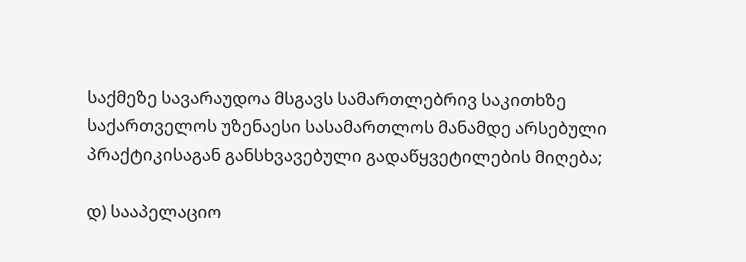საქმეზე სავარაუდოა მსგავს სამართლებრივ საკითხზე საქართველოს უზენაესი სასამართლოს მანამდე არსებული პრაქტიკისაგან განსხვავებული გადაწყვეტილების მიღება;

დ) სააპელაციო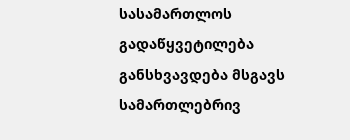სასამართლოს გადაწყვეტილება განსხვავდება მსგავს სამართლებრივ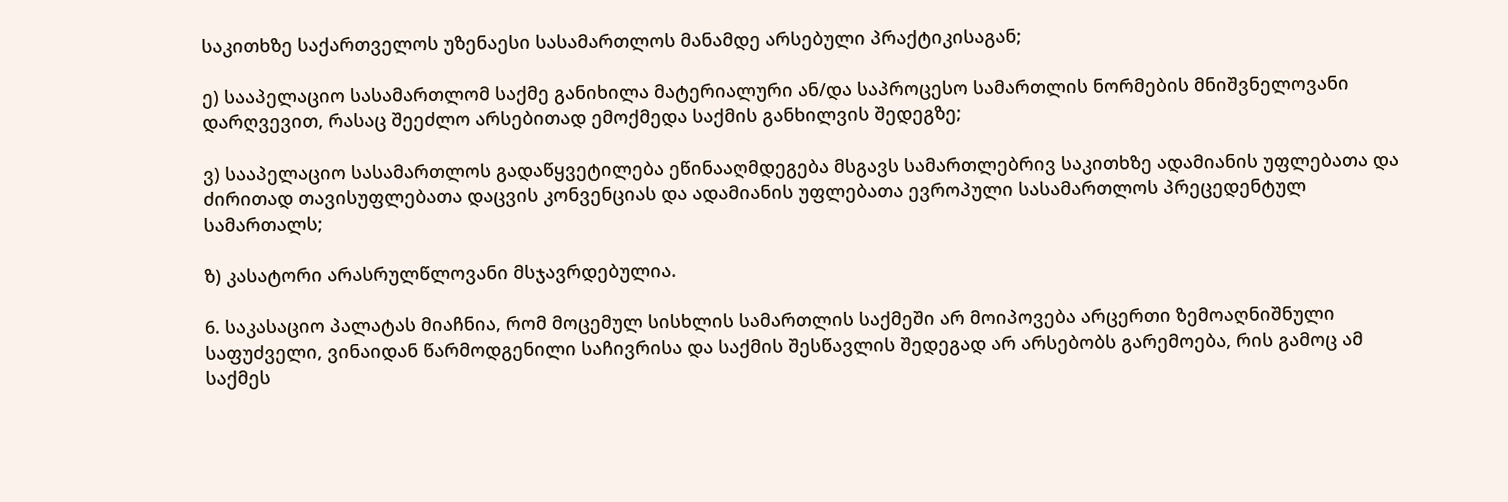საკითხზე საქართველოს უზენაესი სასამართლოს მანამდე არსებული პრაქტიკისაგან;

ე) სააპელაციო სასამართლომ საქმე განიხილა მატერიალური ან/და საპროცესო სამართლის ნორმების მნიშვნელოვანი დარღვევით, რასაც შეეძლო არსებითად ემოქმედა საქმის განხილვის შედეგზე;

ვ) სააპელაციო სასამართლოს გადაწყვეტილება ეწინააღმდეგება მსგავს სამართლებრივ საკითხზე ადამიანის უფლებათა და ძირითად თავისუფლებათა დაცვის კონვენციას და ადამიანის უფლებათა ევროპული სასამართლოს პრეცედენტულ სამართალს;

ზ) კასატორი არასრულწლოვანი მსჯავრდებულია.

6. საკასაციო პალატას მიაჩნია, რომ მოცემულ სისხლის სამართლის საქმეში არ მოიპოვება არცერთი ზემოაღნიშნული საფუძველი, ვინაიდან წარმოდგენილი საჩივრისა და საქმის შესწავლის შედეგად არ არსებობს გარემოება, რის გამოც ამ საქმეს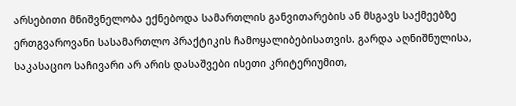არსებითი მნიშვნელობა ექნებოდა სამართლის განვითარების ან მსგავს საქმეებზე ერთგვაროვანი სასამართლო პრაქტიკის ჩამოყალიბებისათვის. გარდა აღნიშნულისა, საკასაციო საჩივარი არ არის დასაშვები ისეთი კრიტერიუმით,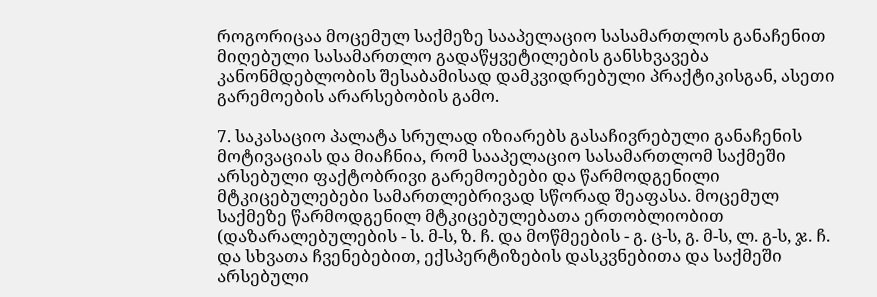როგორიცაა მოცემულ საქმეზე სააპელაციო სასამართლოს განაჩენით მიღებული სასამართლო გადაწყვეტილების განსხვავება კანონმდებლობის შესაბამისად დამკვიდრებული პრაქტიკისგან, ასეთი გარემოების არარსებობის გამო.

7. საკასაციო პალატა სრულად იზიარებს გასაჩივრებული განაჩენის მოტივაციას და მიაჩნია, რომ სააპელაციო სასამართლომ საქმეში არსებული ფაქტობრივი გარემოებები და წარმოდგენილი მტკიცებულებები სამართლებრივად სწორად შეაფასა. მოცემულ საქმეზე წარმოდგენილ მტკიცებულებათა ერთობლიობით (დაზარალებულების - ს. მ-ს, ზ. ჩ. და მოწმეების - გ. ც-ს, გ. მ-ს, ლ. გ-ს, ჯ. ჩ. და სხვათა ჩვენებებით, ექსპერტიზების დასკვნებითა და საქმეში არსებული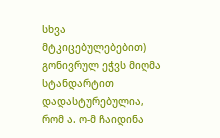სხვა მტკიცებულებებით) გონივრულ ეჭვს მიღმა სტანდარტით დადასტურებულია, რომ ა. ო-მ ჩაიდინა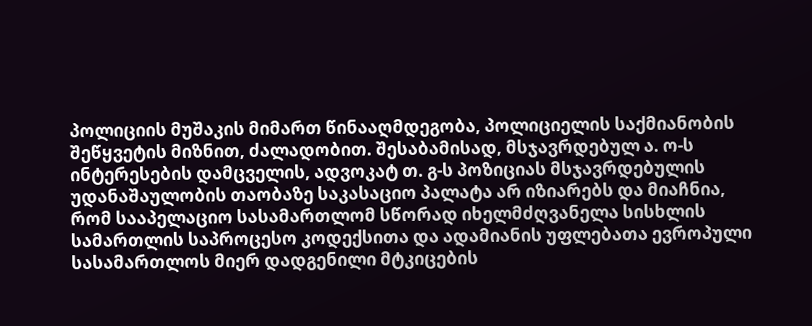პოლიციის მუშაკის მიმართ წინააღმდეგობა, პოლიციელის საქმიანობის შეწყვეტის მიზნით, ძალადობით. შესაბამისად, მსჯავრდებულ ა. ო-ს ინტერესების დამცველის, ადვოკატ თ. გ-ს პოზიციას მსჯავრდებულის უდანაშაულობის თაობაზე საკასაციო პალატა არ იზიარებს და მიაჩნია, რომ სააპელაციო სასამართლომ სწორად იხელმძღვანელა სისხლის სამართლის საპროცესო კოდექსითა და ადამიანის უფლებათა ევროპული სასამართლოს მიერ დადგენილი მტკიცების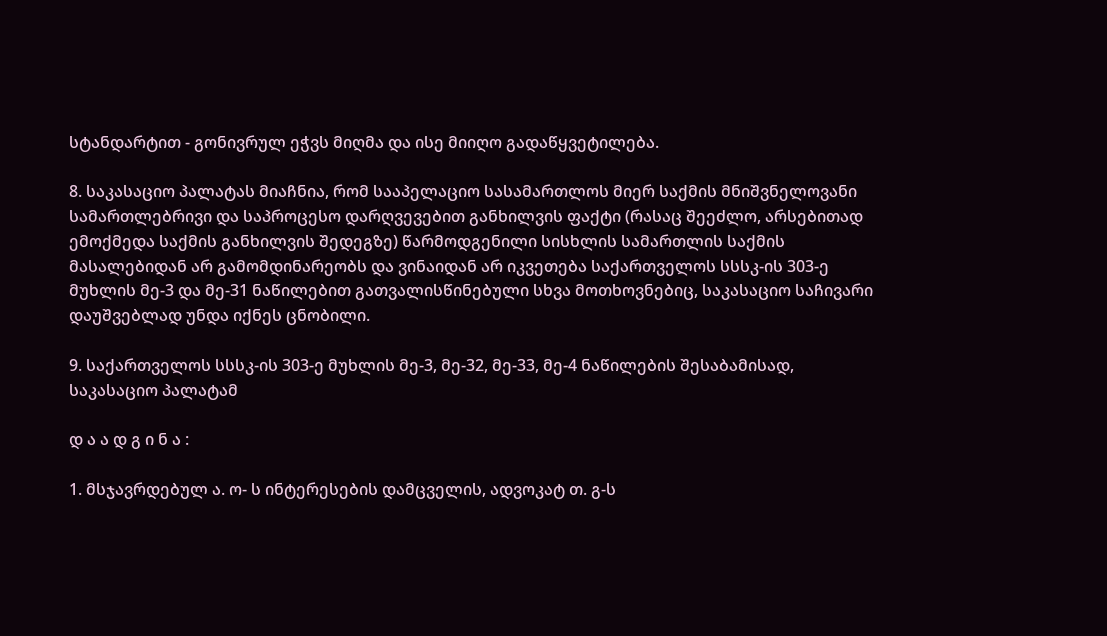სტანდარტით - გონივრულ ეჭვს მიღმა და ისე მიიღო გადაწყვეტილება.

8. საკასაციო პალატას მიაჩნია, რომ სააპელაციო სასამართლოს მიერ საქმის მნიშვნელოვანი სამართლებრივი და საპროცესო დარღვევებით განხილვის ფაქტი (რასაც შეეძლო, არსებითად ემოქმედა საქმის განხილვის შედეგზე) წარმოდგენილი სისხლის სამართლის საქმის მასალებიდან არ გამომდინარეობს და ვინაიდან არ იკვეთება საქართველოს სსსკ-ის 303-ე მუხლის მე-3 და მე-31 ნაწილებით გათვალისწინებული სხვა მოთხოვნებიც, საკასაციო საჩივარი დაუშვებლად უნდა იქნეს ცნობილი.

9. საქართველოს სსსკ-ის 303-ე მუხლის მე-3, მე-32, მე-33, მე-4 ნაწილების შესაბამისად, საკასაციო პალატამ

დ ა ა დ გ ი ნ ა :

1. მსჯავრდებულ ა. ო- ს ინტერესების დამცველის, ადვოკატ თ. გ-ს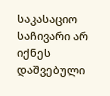საკასაციო საჩივარი არ იქნეს დაშვებული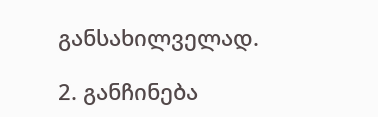განსახილველად.

2. განჩინება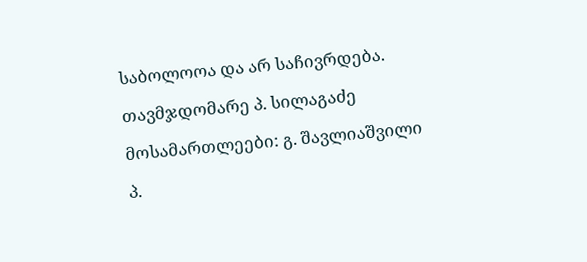საბოლოოა და არ საჩივრდება.

თავმჯდომარე პ. სილაგაძე

მოსამართლეები: გ. შავლიაშვილი

პ.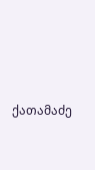ქათამაძე